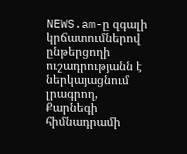NEWS.am-ը զգալի կրճատումներով ընթերցողի ուշադրությանն է ներկայացնում լրագրող, Քարնեգի հիմնադրամի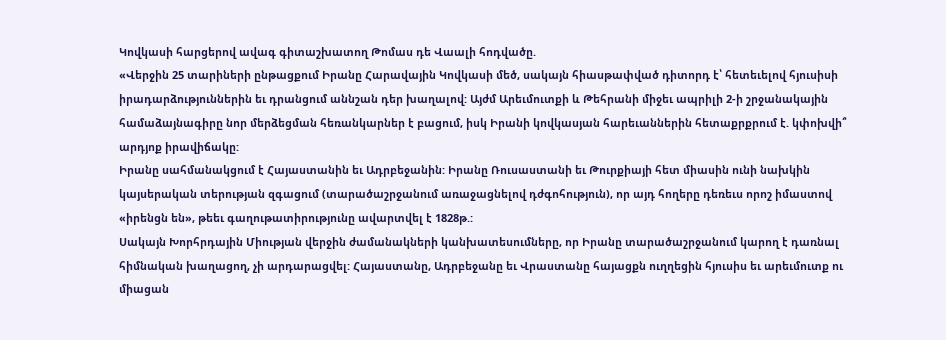Կովկասի հարցերով ավագ գիտաշխատող Թոմաս դե Վաալի հոդվածը.
«Վերջին 25 տարիների ընթացքում Իրանը Հարավային Կովկասի մեծ, սակայն հիասթափված դիտորդ է՝ հետեւելով հյուսիսի իրադարձություններին եւ դրանցում աննշան դեր խաղալով: Այժմ Արեւմուտքի և Թեհրանի միջեւ ապրիլի 2-ի շրջանակային համաձայնագիրը նոր մերձեցման հեռանկարներ է բացում, իսկ Իրանի կովկասյան հարեւաններին հետաքրքրում է. կփոխվի՞ արդյոք իրավիճակը:
Իրանը սահմանակցում է Հայաստանին եւ Ադրբեջանին: Իրանը Ռուսաստանի եւ Թուրքիայի հետ միասին ունի նախկին կայսերական տերության զգացում (տարածաշրջանում առաջացնելով դժգոհություն), որ այդ հողերը դեռեւս որոշ իմաստով «իրենցն են», թեեւ գաղութատիրությունը ավարտվել է 1828թ.:
Սակայն Խորհրդային Միության վերջին ժամանակների կանխատեսումները, որ Իրանը տարածաշրջանում կարող է դառնալ հիմնական խաղացող, չի արդարացվել: Հայաստանը, Ադրբեջանը եւ Վրաստանը հայացքն ուղղեցին հյուսիս եւ արեւմուտք ու միացան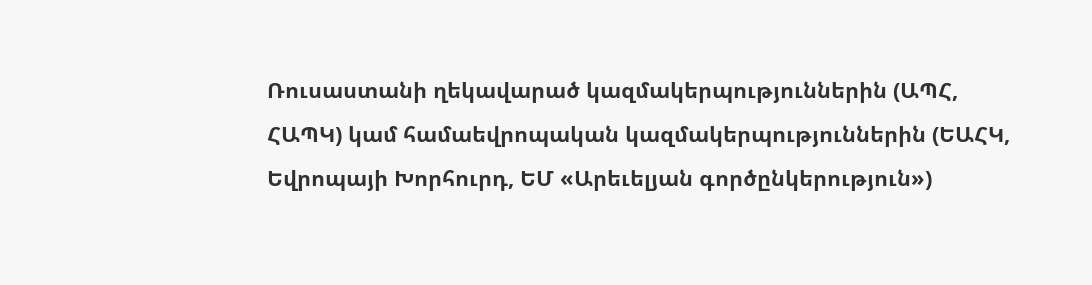Ռուսաստանի ղեկավարած կազմակերպություններին (ԱՊՀ, ՀԱՊԿ) կամ համաեվրոպական կազմակերպություններին (ԵԱՀԿ, Եվրոպայի Խորհուրդ, ԵՄ «Արեւելյան գործընկերություն»)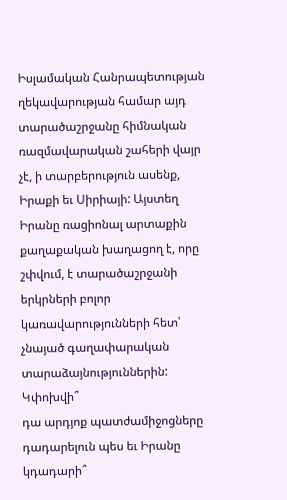Իսլամական Հանրապետության ղեկավարության համար այդ տարածաշրջանը հիմնական ռազմավարական շահերի վայր չէ, ի տարբերություն ասենք, Իրաքի եւ Սիրիայի: Այստեղ Իրանը ռացիոնալ արտաքին քաղաքական խաղացող է, որը շփվում, է տարածաշրջանի երկրների բոլոր կառավարությունների հետ՝ չնայած գաղափարական տարաձայնություններին: Կփոխվի՞
դա արդյոք պատժամիջոցները դադարելուն պես եւ Իրանը կդադարի՞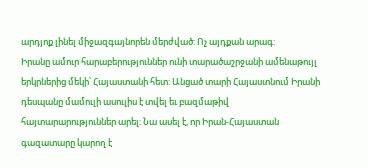արդյոք լինել միջազգայնորեն մերժված: Ոչ այդքան արագ:
Իրանը ամուր հարաբերություններ ունի տարածաշրջանի ամենաթույլ երկրներից մեկի՝ Հայաստանի հետ: Անցած տարի Հայաստնում Իրանի դեսպանը մամուլի ասուլիս է տվել եւ բազմաթիվ հայտարարություններ արել: Նա ասել է, որ Իրան-Հայաստան գազատարը կարող է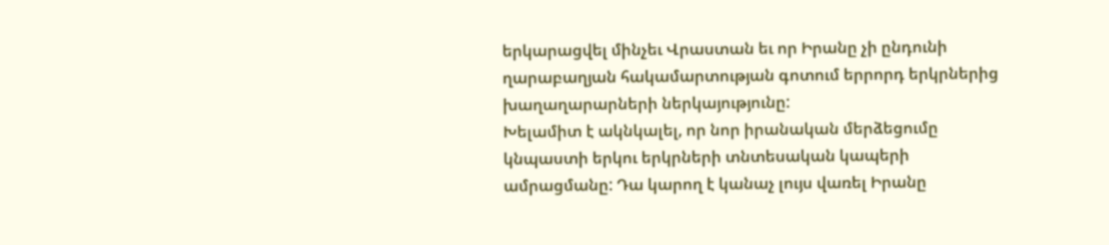երկարացվել մինչեւ Վրաստան եւ որ Իրանը չի ընդունի ղարաբաղյան հակամարտության գոտում երրորդ երկրներից խաղաղարարների ներկայությունը:
Խելամիտ է ակնկալել, որ նոր իրանական մերձեցումը կնպաստի երկու երկրների տնտեսական կապերի ամրացմանը: Դա կարող է կանաչ լույս վառել Իրանը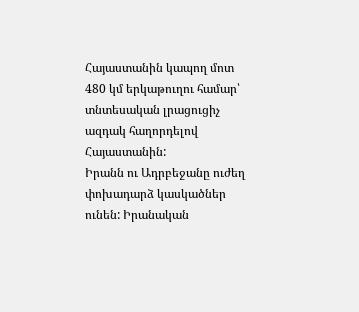Հայաստանին կապող մոտ 480 կմ երկաթուղու համար՝ տնտեսական լրացուցիչ ազդակ հաղորդելով Հայաստանին:
Իրանն ու Ադրբեջանը ուժեղ փոխադարձ կասկածներ ունեն: Իրանական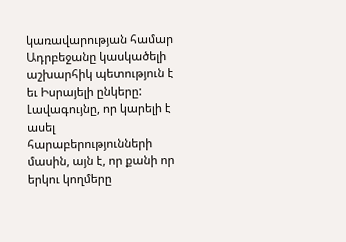կառավարության համար Ադրբեջանը կասկածելի աշխարհիկ պետություն է եւ Իսրայելի ընկերը: Լավագույնը, որ կարելի է ասել հարաբերությունների մասին, այն է, որ քանի որ երկու կողմերը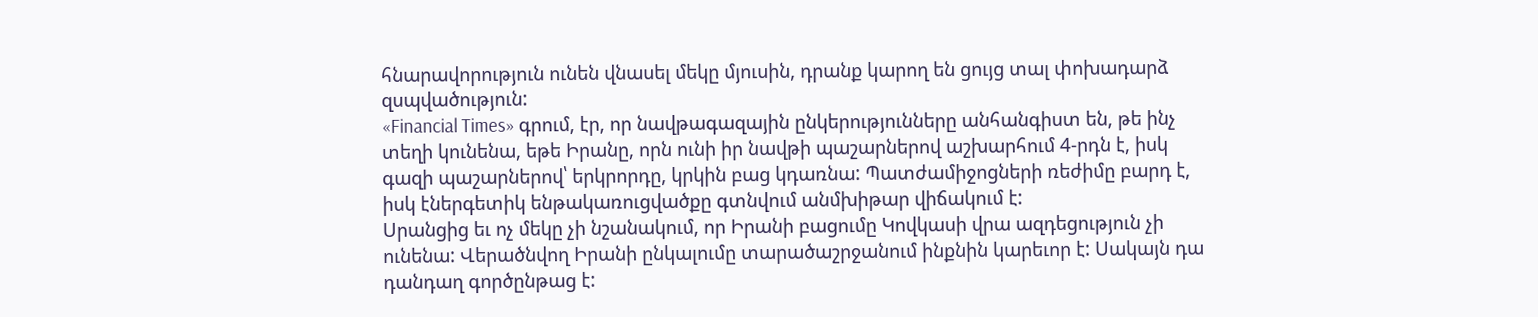հնարավորություն ունեն վնասել մեկը մյուսին, դրանք կարող են ցույց տալ փոխադարձ զսպվածություն:
«Financial Times» գրում, էր, որ նավթագազային ընկերությունները անհանգիստ են, թե ինչ տեղի կունենա, եթե Իրանը, որն ունի իր նավթի պաշարներով աշխարհում 4-րդն է, իսկ գազի պաշարներով՝ երկրորդը, կրկին բաց կդառնա: Պատժամիջոցների ռեժիմը բարդ է, իսկ էներգետիկ ենթակառուցվածքը գտնվում անմխիթար վիճակում է:
Սրանցից եւ ոչ մեկը չի նշանակում, որ Իրանի բացումը Կովկասի վրա ազդեցություն չի ունենա: Վերածնվող Իրանի ընկալումը տարածաշրջանում ինքնին կարեւոր է: Սակայն դա դանդաղ գործընթաց է: